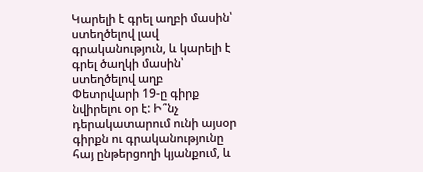Կարելի է գրել աղբի մասին՝ ստեղծելով լավ գրականություն, և կարելի է գրել ծաղկի մասին՝ ստեղծելով աղբ
Փետրվարի 19-ը գիրք նվիրելու օր է: Ի՞նչ դերակատարում ունի այսօր գիրքն ու գրականությունը հայ ընթերցողի կյանքում, և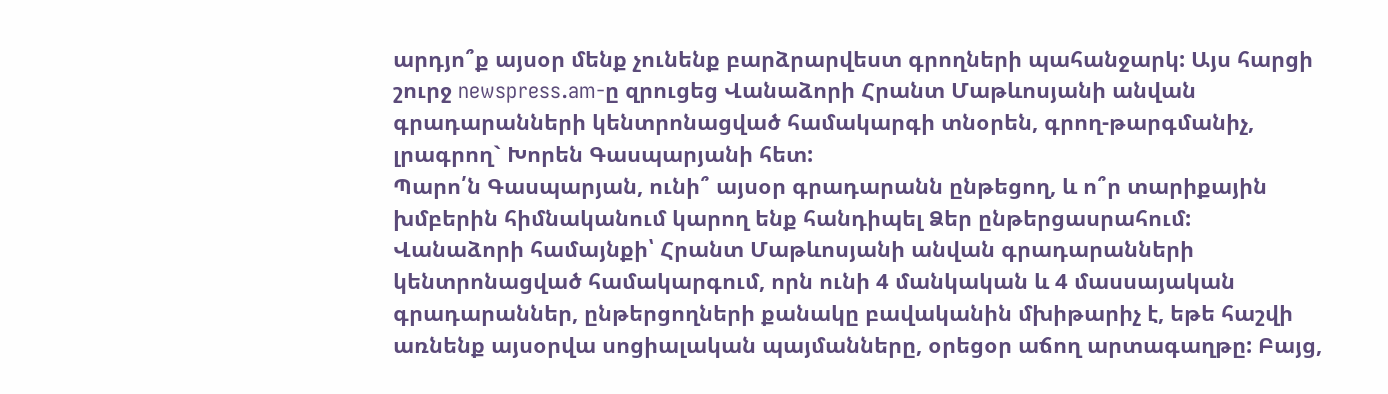արդյո՞ք այսօր մենք չունենք բարձրարվեստ գրողների պահանջարկ: Այս հարցի շուրջ newspress.am-ը զրուցեց Վանաձորի Հրանտ Մաթևոսյանի անվան գրադարանների կենտրոնացված համակարգի տնօրեն, գրող-թարգմանիչ, լրագրող` Խորեն Գասպարյանի հետ:
Պարո՛ն Գասպարյան, ունի՞ այսօր գրադարանն ընթեցող, և ո՞ր տարիքային խմբերին հիմնականում կարող ենք հանդիպել Ձեր ընթերցասրահում:
Վանաձորի համայնքի՝ Հրանտ Մաթևոսյանի անվան գրադարանների կենտրոնացված համակարգում, որն ունի 4 մանկական և 4 մասսայական գրադարաններ, ընթերցողների քանակը բավականին մխիթարիչ է, եթե հաշվի առնենք այսօրվա սոցիալական պայմանները, օրեցօր աճող արտագաղթը: Բայց,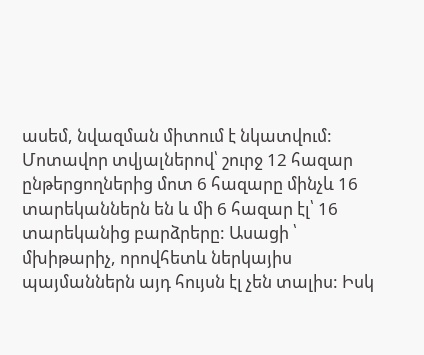ասեմ, նվազման միտում է նկատվում: Մոտավոր տվյալներով՝ շուրջ 12 հազար ընթերցողներից մոտ 6 հազարը մինչև 16 տարեկաններն են և մի 6 հազար էլ՝ 16 տարեկանից բարձրերը: Ասացի ՝ մխիթարիչ, որովհետև ներկայիս պայմաններն այդ հույսն էլ չեն տալիս: Իսկ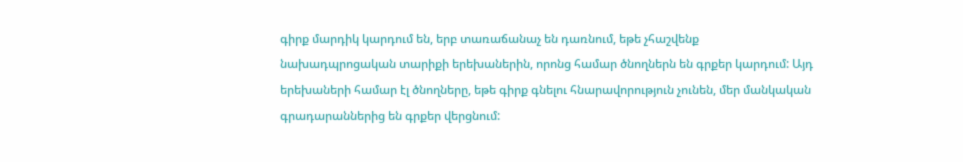գիրք մարդիկ կարդում են, երբ տառաճանաչ են դառնում, եթե չհաշվենք նախադպրոցական տարիքի երեխաներին, որոնց համար ծնողներն են գրքեր կարդում: Այդ երեխաների համար էլ ծնողները, եթե գիրք գնելու հնարավորություն չունեն, մեր մանկական գրադարաններից են գրքեր վերցնում: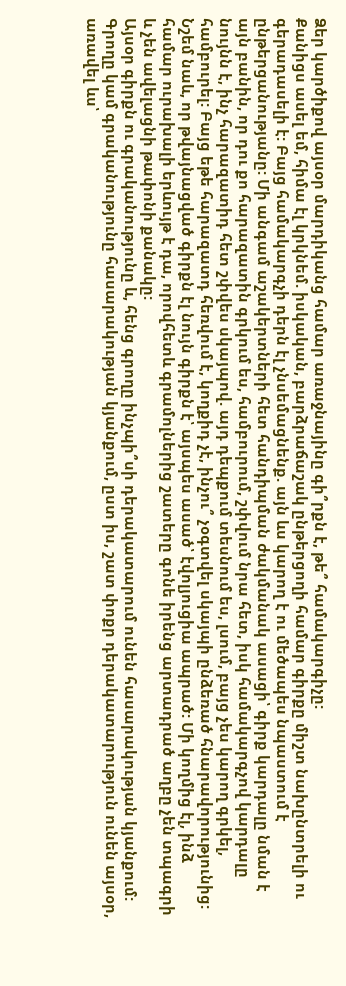Ձեր կարծիքով այսօր մարդիկանց համար առաջնայինը գի՞րքն է, թե՞ համակարգիչը:
Քանիցս ասել եմ, հիմա էլ կրկնեմ. իսկական, բարձրաճաշակ ընթերցողի համար գիրքը միշտ նախընտրելի ու գերադասելի է: Բայց համակարգչի դերն էլ չնսեմացնենք. այն ևս կարող է ու մեծապես նպաստում է ընթերցանությանը: Մի անգամ աշակերտների հետ հանդիպման ժակմանակ ասացի՝ գիրք կարդալը նման է այն բանին, որ դու քո հարազատին գրկում ես, համբուրում, շփվում նրա հետ, իսկ համակարգչով կարդալը նույնն է, ինչ հարազատիդ հետ շփվես սկայպով. այդ դեպքում տեսնում ես, լսում, բայց չես կարող գրկել, համբուրել: Բայց եթե հարազատդ հեռվում է, կողքիդ չէ, ինչու՞ չօգտվել սկայպի ընձեռած հնարավորությունից: Նշեմ նաև, որ թվայնացված գիրքն էլ նույն գիրքն է՝ այսպես ասած՝ էվոլյուցիա ապրած: Մի կողմից էլ, ինձ համար ուրախալի երևույթ է դա, որովհետև գրամոլներից շատերը գոնե իրենց արտադրած աղբը չեն տպագրի և չեն ավելացնի թափոնի քանակը:
Այսօր գիրքն ու գրականությունը և, հենց գրողը ինչպի՞սի դերակատարում ունեն հասարակության կյանքում:
Գրողը կամ գրականությունը հասարակության կյանքում, ըստ իս, շատ փոքր դերակատարություն ունեն այսօր, առավել ևս՝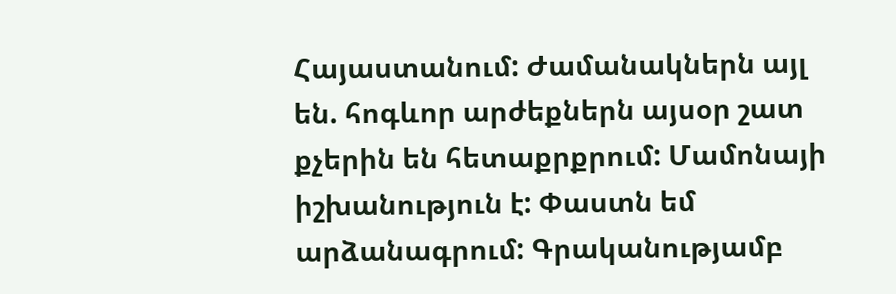Հայաստանում: Ժամանակներն այլ են. հոգևոր արժեքներն այսօր շատ քչերին են հետաքրքրում: Մամոնայի իշխանություն է: Փաստն եմ արձանագրում: Գրականությամբ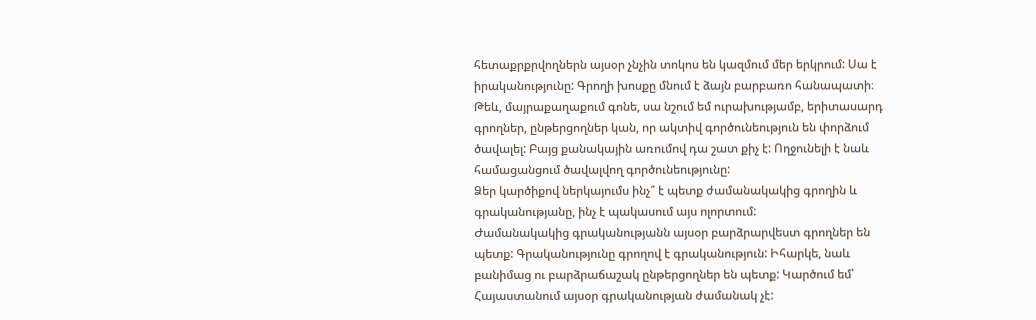հետաքրքրվողներն այսօր չնչին տոկոս են կազմում մեր երկրում: Սա է իրականությունը: Գրողի խոսքը մնում է ձայն բարբառո հանապատի։ Թեև, մայրաքաղաքում գոնե, սա նշում եմ ուրախությամբ, երիտասարդ գրողներ, ընթերցողներ կան, որ ակտիվ գործունեություն են փորձում ծավալել: Բայց քանակային առումով դա շատ քիչ է: Ողջունելի է նաև համացանցում ծավալվող գործունեությունը:
Ձեր կարծիքով ներկայումս ինչ՞ է պետք ժամանակակից գրողին և գրականությանը, ինչ է պակասում այս ոլորտում:
Ժամանակակից գրականությանն այսօր բարձրարվեստ գրողներ են պետք: Գրականությունը գրողով է գրականություն: Իհարկե, նաև բանիմաց ու բարձրաճաշակ ընթերցողներ են պետք: Կարծում եմ՝ Հայաստանում այսօր գրականության ժամանակ չէ: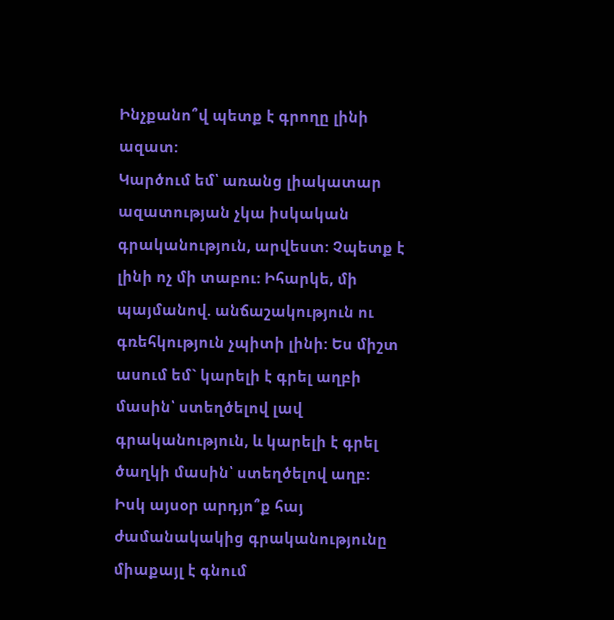Ինչքանո՞վ պետք է գրողը լինի ազատ:
Կարծում եմ՝ առանց լիակատար ազատության չկա իսկական գրականություն, արվեստ: Չպետք է լինի ոչ մի տաբու: Իհարկե, մի պայմանով. անճաշակություն ու գռեհկություն չպիտի լինի: Ես միշտ ասում եմ` կարելի է գրել աղբի մասին՝ ստեղծելով լավ գրականություն, և կարելի է գրել ծաղկի մասին՝ ստեղծելով աղբ:
Իսկ այսօր արդյո՞ք հայ ժամանակակից գրականությունը միաքայլ է գնում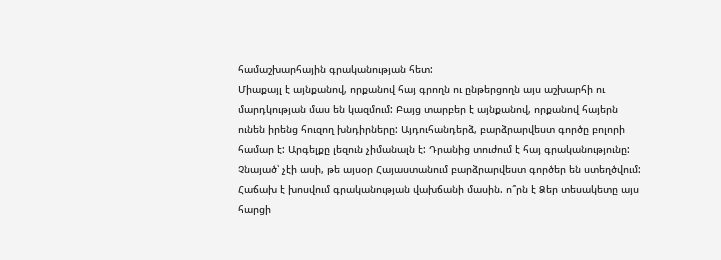համաշխարհային գրականության հետ:
Միաքայլ է այնքանով, որքանով հայ գրողն ու ընթերցողն այս աշխարհի ու մարդկության մաս են կազմում: Բայց տարբեր է այնքանով, որքանով հայերն ունեն իրենց հուզող խնդիրները: Այդուհանդերձ, բարձրարվեստ գործը բոլորի համար է: Արգելքը լեզուն չիմանալն է: Դրանից տուժում է հայ գրականությունը: Չնայած՝ չէի ասի, թե այսօր Հայաստանում բարձրարվեստ գործեր են ստեղծվում:
Հաճախ է խոսվում գրականության վախճանի մասին. ո՞րն է Ձեր տեսակետը այս հարցի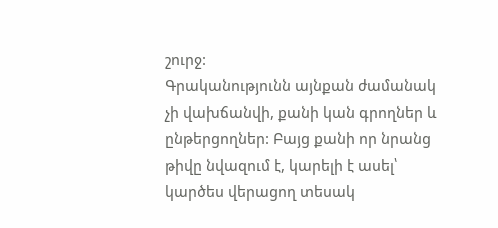շուրջ:
Գրականությունն այնքան ժամանակ չի վախճանվի, քանի կան գրողներ և ընթերցողներ: Բայց քանի որ նրանց թիվը նվազում է, կարելի է ասել՝ կարծես վերացող տեսակ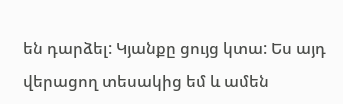են դարձել: Կյանքը ցույց կտա: Ես այդ վերացող տեսակից եմ և ամեն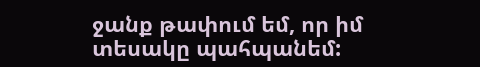ջանք թափում եմ, որ իմ տեսակը պահպանեմ: